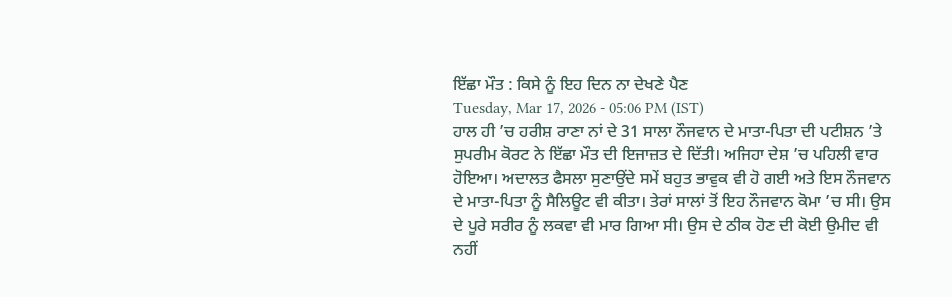ਇੱਛਾ ਮੌਤ : ਕਿਸੇ ਨੂੰ ਇਹ ਦਿਨ ਨਾ ਦੇਖਣੇ ਪੈਣ
Tuesday, Mar 17, 2026 - 05:06 PM (IST)
ਹਾਲ ਹੀ ’ਚ ਹਰੀਸ਼ ਰਾਣਾ ਨਾਂ ਦੇ 31 ਸਾਲਾ ਨੌਜਵਾਨ ਦੇ ਮਾਤਾ-ਪਿਤਾ ਦੀ ਪਟੀਸ਼ਨ ’ਤੇ ਸੁਪਰੀਮ ਕੋਰਟ ਨੇ ਇੱਛਾ ਮੌਤ ਦੀ ਇਜਾਜ਼ਤ ਦੇ ਦਿੱਤੀ। ਅਜਿਹਾ ਦੇਸ਼ ’ਚ ਪਹਿਲੀ ਵਾਰ ਹੋਇਆ। ਅਦਾਲਤ ਫੈਸਲਾ ਸੁਣਾਉਂਦੇ ਸਮੇਂ ਬਹੁਤ ਭਾਵੁਕ ਵੀ ਹੋ ਗਈ ਅਤੇ ਇਸ ਨੌਜਵਾਨ ਦੇ ਮਾਤਾ-ਪਿਤਾ ਨੂੰ ਸੈਲਿਊਟ ਵੀ ਕੀਤਾ। ਤੇਰਾਂ ਸਾਲਾਂ ਤੋਂ ਇਹ ਨੌਜਵਾਨ ਕੋਮਾ ’ਚ ਸੀ। ਉਸ ਦੇ ਪੂਰੇ ਸਰੀਰ ਨੂੰ ਲਕਵਾ ਵੀ ਮਾਰ ਗਿਆ ਸੀ। ਉਸ ਦੇ ਠੀਕ ਹੋਣ ਦੀ ਕੋਈ ਉਮੀਦ ਵੀ ਨਹੀਂ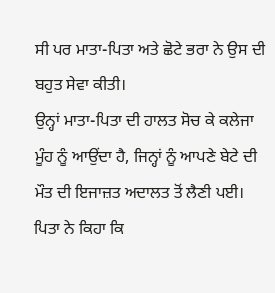ਸੀ ਪਰ ਮਾਤਾ-ਪਿਤਾ ਅਤੇ ਛੋਟੇ ਭਰਾ ਨੇ ਉਸ ਦੀ ਬਹੁਤ ਸੇਵਾ ਕੀਤੀ।
ਉਨ੍ਹਾਂ ਮਾਤਾ-ਪਿਤਾ ਦੀ ਹਾਲਤ ਸੋਚ ਕੇ ਕਲੇਜਾ ਮੂੰਹ ਨੂੰ ਆਉਂਦਾ ਹੈ, ਜਿਨ੍ਹਾਂ ਨੂੰ ਆਪਣੇ ਬੇਟੇ ਦੀ ਮੌਤ ਦੀ ਇਜਾਜ਼ਤ ਅਦਾਲਤ ਤੋਂ ਲੈਣੀ ਪਈ। ਪਿਤਾ ਨੇ ਕਿਹਾ ਕਿ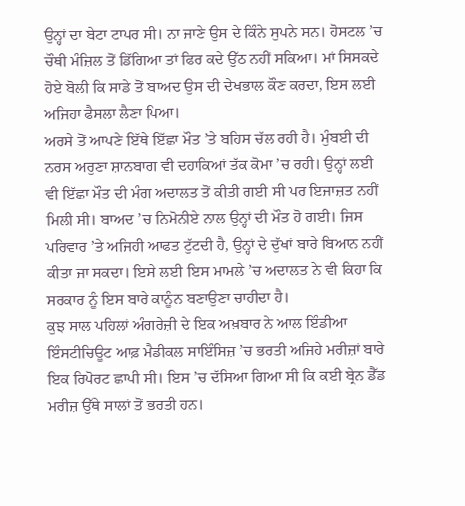ਉਨ੍ਹਾਂ ਦਾ ਬੇਟਾ ਟਾਪਰ ਸੀ। ਨਾ ਜਾਣੇ ਉਸ ਦੇ ਕਿੰਨੇ ਸੁਪਨੇ ਸਨ। ਹੋਸਟਲ ’ਚ ਚੌਥੀ ਮੰਜ਼ਿਲ ਤੋਂ ਡਿੱਗਿਆ ਤਾਂ ਫਿਰ ਕਦੇ ਉੱਠ ਨਹੀਂ ਸਕਿਆ। ਮਾਂ ਸਿਸਕਦੇ ਹੋਏ ਬੋਲੀ ਕਿ ਸਾਡੇ ਤੋਂ ਬਾਅਦ ਉਸ ਦੀ ਦੇਖਭਾਲ ਕੌਣ ਕਰਦਾ, ਇਸ ਲਈ ਅਜਿਹਾ ਫੈਸਲਾ ਲੈਣਾ ਪਿਆ।
ਅਰਸੇ ਤੋਂ ਆਪਣੇ ਇੱਥੇ ਇੱਛਾ ਮੌਤ ’ਤੇ ਬਹਿਸ ਚੱਲ ਰਹੀ ਹੈ। ਮੁੰਬਈ ਦੀ ਨਰਸ ਅਰੁਣਾ ਸ਼ਾਨਬਾਗ ਵੀ ਦਹਾਕਿਆਂ ਤੱਕ ਕੋਮਾ ’ਚ ਰਹੀ। ਉਨ੍ਹਾਂ ਲਈ ਵੀ ਇੱਛਾ ਮੌਤ ਦੀ ਮੰਗ ਅਦਾਲਤ ਤੋਂ ਕੀਤੀ ਗਈ ਸੀ ਪਰ ਇਜਾਜ਼ਤ ਨਹੀਂ ਮਿਲੀ ਸੀ। ਬਾਅਦ ’ਚ ਨਿਮੋਨੀਏ ਨਾਲ ਉਨ੍ਹਾਂ ਦੀ ਮੌਤ ਹੋ ਗਈ। ਜਿਸ ਪਰਿਵਾਰ ’ਤੇ ਅਜਿਹੀ ਆਫਤ ਟੁੱਟਦੀ ਹੈ, ਉਨ੍ਹਾਂ ਦੇ ਦੁੱਖਾਂ ਬਾਰੇ ਬਿਆਨ ਨਹੀਂ ਕੀਤਾ ਜਾ ਸਕਦਾ। ਇਸੇ ਲਈ ਇਸ ਮਾਮਲੇ ’ਚ ਅਦਾਲਤ ਨੇ ਵੀ ਕਿਹਾ ਕਿ ਸਰਕਾਰ ਨੂੰ ਇਸ ਬਾਰੇ ਕਾਨੂੰਨ ਬਣਾਉਣਾ ਚਾਹੀਦਾ ਹੈ।
ਕੁਝ ਸਾਲ ਪਹਿਲਾਂ ਅੰਗਰੇਜ਼ੀ ਦੇ ਇਕ ਅਖ਼ਬਾਰ ਨੇ ਆਲ ਇੰਡੀਆ ਇੰਸਟੀਚਿਊਟ ਆਫ਼ ਮੈਡੀਕਲ ਸਾਇੰਸਿਜ਼ ’ਚ ਭਰਤੀ ਅਜਿਹੇ ਮਰੀਜ਼ਾਂ ਬਾਰੇ ਇਕ ਰਿਪੋਰਟ ਛਾਪੀ ਸੀ। ਇਸ ’ਚ ਦੱਸਿਆ ਗਿਆ ਸੀ ਕਿ ਕਈ ਬ੍ਰੇਨ ਡੈੱਡ ਮਰੀਜ਼ ਉੱਥੇ ਸਾਲਾਂ ਤੋਂ ਭਰਤੀ ਹਨ।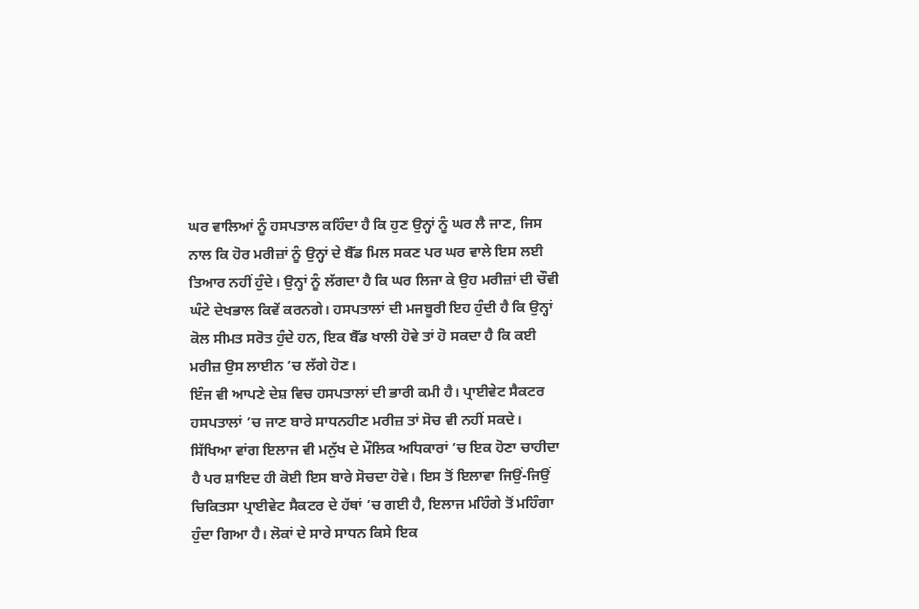ਘਰ ਵਾਲਿਆਂ ਨੂੰ ਹਸਪਤਾਲ ਕਹਿੰਦਾ ਹੈ ਕਿ ਹੁਣ ਉਨ੍ਹਾਂ ਨੂੰ ਘਰ ਲੈ ਜਾਣ, ਜਿਸ ਨਾਲ ਕਿ ਹੋਰ ਮਰੀਜ਼ਾਂ ਨੂੰ ਉਨ੍ਹਾਂ ਦੇ ਬੈੱਡ ਮਿਲ ਸਕਣ ਪਰ ਘਰ ਵਾਲੇ ਇਸ ਲਈ ਤਿਆਰ ਨਹੀਂ ਹੁੰਦੇ। ਉਨ੍ਹਾਂ ਨੂੰ ਲੱਗਦਾ ਹੈ ਕਿ ਘਰ ਲਿਜਾ ਕੇ ਉਹ ਮਰੀਜ਼ਾਂ ਦੀ ਚੌਵੀ ਘੰਟੇ ਦੇਖਭਾਲ ਕਿਵੇਂ ਕਰਨਗੇ। ਹਸਪਤਾਲਾਂ ਦੀ ਮਜਬੂਰੀ ਇਹ ਹੁੰਦੀ ਹੈ ਕਿ ਉਨ੍ਹਾਂ ਕੋਲ ਸੀਮਤ ਸਰੋਤ ਹੁੰਦੇ ਹਨ, ਇਕ ਬੈੱਡ ਖਾਲੀ ਹੋਵੇ ਤਾਂ ਹੋ ਸਕਦਾ ਹੈ ਕਿ ਕਈ ਮਰੀਜ਼ ਉਸ ਲਾਈਨ ’ਚ ਲੱਗੇ ਹੋਣ।
ਇੰਜ ਵੀ ਆਪਣੇ ਦੇਸ਼ ਵਿਚ ਹਸਪਤਾਲਾਂ ਦੀ ਭਾਰੀ ਕਮੀ ਹੈ। ਪ੍ਰਾਈਵੇਟ ਸੈਕਟਰ ਹਸਪਤਾਲਾਂ ’ਚ ਜਾਣ ਬਾਰੇ ਸਾਧਨਹੀਣ ਮਰੀਜ਼ ਤਾਂ ਸੋਚ ਵੀ ਨਹੀਂ ਸਕਦੇ। ਸਿੱਖਿਆ ਵਾਂਗ ਇਲਾਜ ਵੀ ਮਨੁੱਖ ਦੇ ਮੌਲਿਕ ਅਧਿਕਾਰਾਂ ’ਚ ਇਕ ਹੋਣਾ ਚਾਹੀਦਾ ਹੈ ਪਰ ਸ਼ਾਇਦ ਹੀ ਕੋਈ ਇਸ ਬਾਰੇ ਸੋਚਦਾ ਹੋਵੇ। ਇਸ ਤੋਂ ਇਲਾਵਾ ਜਿਉਂ-ਜਿਉਂ ਚਿਕਿਤਸਾ ਪ੍ਰਾਈਵੇਟ ਸੈਕਟਰ ਦੇ ਹੱਥਾਂ ’ਚ ਗਈ ਹੈ, ਇਲਾਜ ਮਹਿੰਗੇ ਤੋਂ ਮਹਿੰਗਾ ਹੁੰਦਾ ਗਿਆ ਹੈ। ਲੋਕਾਂ ਦੇ ਸਾਰੇ ਸਾਧਨ ਕਿਸੇ ਇਕ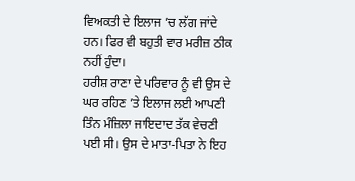ਵਿਅਕਤੀ ਦੇ ਇਲਾਜ ’ਚ ਲੱਗ ਜਾਂਦੇ ਹਨ। ਫਿਰ ਵੀ ਬਹੁਤੀ ਵਾਰ ਮਰੀਜ਼ ਠੀਕ ਨਹੀਂ ਹੁੰਦਾ।
ਹਰੀਸ਼ ਰਾਣਾ ਦੇ ਪਰਿਵਾਰ ਨੂੰ ਵੀ ਉਸ ਦੇ ਘਰ ਰਹਿਣ ’ਤੇ ਇਲਾਜ ਲਈ ਆਪਣੀ ਤਿੰਨ ਮੰਜ਼ਿਲਾ ਜਾਇਦਾਦ ਤੱਕ ਵੇਚਣੀ ਪਈ ਸੀ। ਉਸ ਦੇ ਮਾਤਾ-ਪਿਤਾ ਨੇ ਇਹ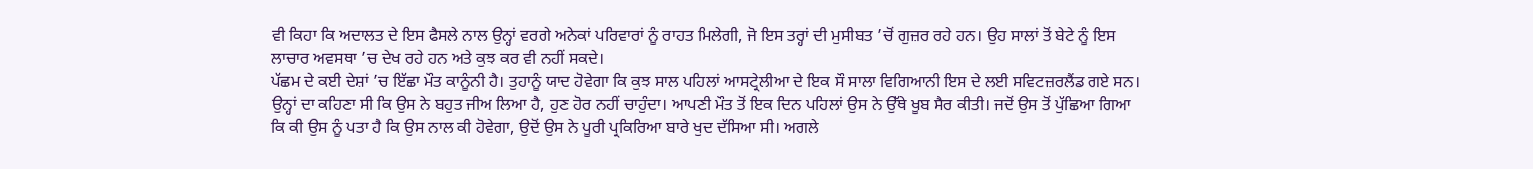ਵੀ ਕਿਹਾ ਕਿ ਅਦਾਲਤ ਦੇ ਇਸ ਫੈਸਲੇ ਨਾਲ ਉਨ੍ਹਾਂ ਵਰਗੇ ਅਨੇਕਾਂ ਪਰਿਵਾਰਾਂ ਨੂੰ ਰਾਹਤ ਮਿਲੇਗੀ, ਜੋ ਇਸ ਤਰ੍ਹਾਂ ਦੀ ਮੁਸੀਬਤ ’ਚੋਂ ਗੁਜ਼ਰ ਰਹੇ ਹਨ। ਉਹ ਸਾਲਾਂ ਤੋਂ ਬੇਟੇ ਨੂੰ ਇਸ ਲਾਚਾਰ ਅਵਸਥਾ ’ਚ ਦੇਖ ਰਹੇ ਹਨ ਅਤੇ ਕੁਝ ਕਰ ਵੀ ਨਹੀਂ ਸਕਦੇ।
ਪੱਛਮ ਦੇ ਕਈ ਦੇਸ਼ਾਂ ’ਚ ਇੱਛਾ ਮੌਤ ਕਾਨੂੰਨੀ ਹੈ। ਤੁਹਾਨੂੰ ਯਾਦ ਹੋਵੇਗਾ ਕਿ ਕੁਝ ਸਾਲ ਪਹਿਲਾਂ ਆਸਟ੍ਰੇਲੀਆ ਦੇ ਇਕ ਸੌ ਸਾਲਾ ਵਿਗਿਆਨੀ ਇਸ ਦੇ ਲਈ ਸਵਿਟਜ਼ਰਲੈਂਡ ਗਏ ਸਨ। ਉਨ੍ਹਾਂ ਦਾ ਕਹਿਣਾ ਸੀ ਕਿ ਉਸ ਨੇ ਬਹੁਤ ਜੀਅ ਲਿਆ ਹੈ, ਹੁਣ ਹੋਰ ਨਹੀਂ ਚਾਹੁੰਦਾ। ਆਪਣੀ ਮੌਤ ਤੋਂ ਇਕ ਦਿਨ ਪਹਿਲਾਂ ਉਸ ਨੇ ਉੱਥੇ ਖੂਬ ਸੈਰ ਕੀਤੀ। ਜਦੋਂ ਉਸ ਤੋਂ ਪੁੱਛਿਆ ਗਿਆ ਕਿ ਕੀ ਉਸ ਨੂੰ ਪਤਾ ਹੈ ਕਿ ਉਸ ਨਾਲ ਕੀ ਹੋਵੇਗਾ, ਉਦੋਂ ਉਸ ਨੇ ਪੂਰੀ ਪ੍ਰਕਿਰਿਆ ਬਾਰੇ ਖੁਦ ਦੱਸਿਆ ਸੀ। ਅਗਲੇ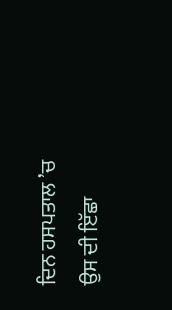ਦਿਨ ਹਸਪਤਾਲ ’ਚ ਉਸ ਦੀ ਇੱਛਾ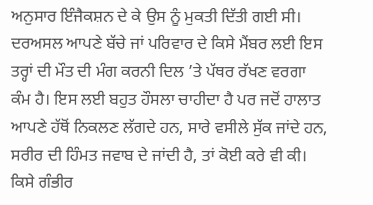ਅਨੁਸਾਰ ਇੰਜੈਕਸ਼ਨ ਦੇ ਕੇ ਉਸ ਨੂੰ ਮੁਕਤੀ ਦਿੱਤੀ ਗਈ ਸੀ।
ਦਰਅਸਲ ਆਪਣੇ ਬੱਚੇ ਜਾਂ ਪਰਿਵਾਰ ਦੇ ਕਿਸੇ ਮੈਂਬਰ ਲਈ ਇਸ ਤਰ੍ਹਾਂ ਦੀ ਮੌਤ ਦੀ ਮੰਗ ਕਰਨੀ ਦਿਲ ’ਤੇ ਪੱਥਰ ਰੱਖਣ ਵਰਗਾ ਕੰਮ ਹੈ। ਇਸ ਲਈ ਬਹੁਤ ਹੌਸਲਾ ਚਾਹੀਦਾ ਹੈ ਪਰ ਜਦੋਂ ਹਾਲਾਤ ਆਪਣੇ ਹੱਥੋਂ ਨਿਕਲਣ ਲੱਗਦੇ ਹਨ, ਸਾਰੇ ਵਸੀਲੇ ਸੁੱਕ ਜਾਂਦੇ ਹਨ, ਸਰੀਰ ਦੀ ਹਿੰਮਤ ਜਵਾਬ ਦੇ ਜਾਂਦੀ ਹੈ, ਤਾਂ ਕੋਈ ਕਰੇ ਵੀ ਕੀ। ਕਿਸੇ ਗੰਭੀਰ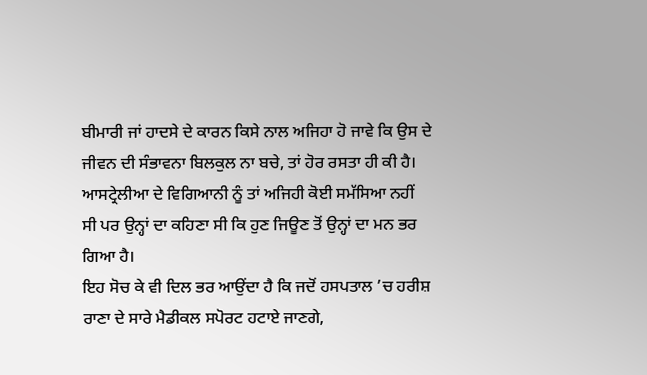ਬੀਮਾਰੀ ਜਾਂ ਹਾਦਸੇ ਦੇ ਕਾਰਨ ਕਿਸੇ ਨਾਲ ਅਜਿਹਾ ਹੋ ਜਾਵੇ ਕਿ ਉਸ ਦੇ ਜੀਵਨ ਦੀ ਸੰਭਾਵਨਾ ਬਿਲਕੁਲ ਨਾ ਬਚੇ, ਤਾਂ ਹੋਰ ਰਸਤਾ ਹੀ ਕੀ ਹੈ। ਆਸਟ੍ਰੇਲੀਆ ਦੇ ਵਿਗਿਆਨੀ ਨੂੰ ਤਾਂ ਅਜਿਹੀ ਕੋਈ ਸਮੱਸਿਆ ਨਹੀਂ ਸੀ ਪਰ ਉਨ੍ਹਾਂ ਦਾ ਕਹਿਣਾ ਸੀ ਕਿ ਹੁਣ ਜਿਊਣ ਤੋਂ ਉਨ੍ਹਾਂ ਦਾ ਮਨ ਭਰ ਗਿਆ ਹੈ।
ਇਹ ਸੋਚ ਕੇ ਵੀ ਦਿਲ ਭਰ ਆਉਂਦਾ ਹੈ ਕਿ ਜਦੋਂ ਹਸਪਤਾਲ ’ਚ ਹਰੀਸ਼ ਰਾਣਾ ਦੇ ਸਾਰੇ ਮੈਡੀਕਲ ਸਪੋਰਟ ਹਟਾਏ ਜਾਣਗੇ,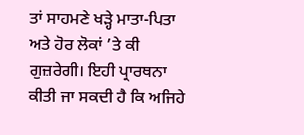ਤਾਂ ਸਾਹਮਣੇ ਖੜ੍ਹੇ ਮਾਤਾ-ਪਿਤਾ ਅਤੇ ਹੋਰ ਲੋਕਾਂ ’ਤੇ ਕੀ ਗੁਜ਼ਰੇਗੀ। ਇਹੀ ਪ੍ਰਾਰਥਨਾ ਕੀਤੀ ਜਾ ਸਕਦੀ ਹੈ ਕਿ ਅਜਿਹੇ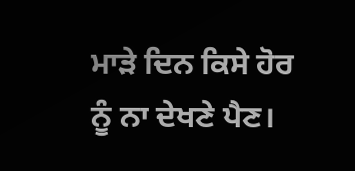ਮਾੜੇ ਦਿਨ ਕਿਸੇ ਹੋਰ ਨੂੰ ਨਾ ਦੇਖਣੇ ਪੈਣ।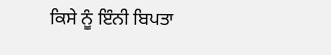ਕਿਸੇ ਨੂੰ ਇੰਨੀ ਬਿਪਤਾ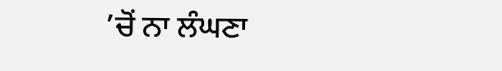’ਚੋਂ ਨਾ ਲੰਘਣਾ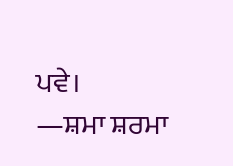ਪਵੇ।
—ਸ਼ਮਾ ਸ਼ਰਮਾ